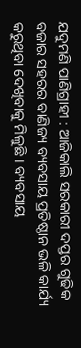ଯଦୁମଣି ପାଣିଗ୍ରାହୀ : ଆଜିକାଲି ସରକାରୀ ଦପ୍ତର ଗୁଢିକ ବଜାର ସହରର ବାଣିଜ୍ୟ ବ୍ୟବସାୟ ପ୍ରତିଷ୍ଠାନ ଭଳି କାର୍ଯ୍ୟ କରୁଥିବା ଦେଖିବାକୁ ମିଳୁଛି । ବ୍ୟବସାୟ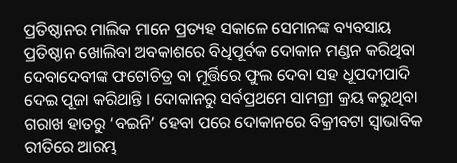ପ୍ରତିଷ୍ଠାନର ମାଲିକ ମାନେ ପ୍ରତ୍ୟହ ସକାଳେ ସେମାନଙ୍କ ବ୍ୟବସାୟ ପ୍ରତିଷ୍ଠାନ ଖୋଲିବା ଅବକାଶରେ ବିଧିପୂର୍ବକ ଦୋକାନ ମଣ୍ଡନ କରିଥିବା ଦେବାଦେବୀଙ୍କ ଫଟୋଚିତ୍ର ବା ମୂର୍ତ୍ତିରେ ଫୁଲ ଦେବା ସହ ଧୂପଦୀପାଦି ଦେଇ ପୂଜା କରିଥାନ୍ତି । ଦୋକାନରୁ ସର୍ବପ୍ରଥମେ ସାମଗ୍ରୀ କ୍ରୟ କରୁଥିବା ଗରାଖ ହାତରୁ ‘ବଇନି’ ହେବା ପରେ ଦୋକାନରେ ବିକ୍ରୀବଟା ସ୍ୱାଭାବିକ ରୀତିରେ ଆରମ୍ଭ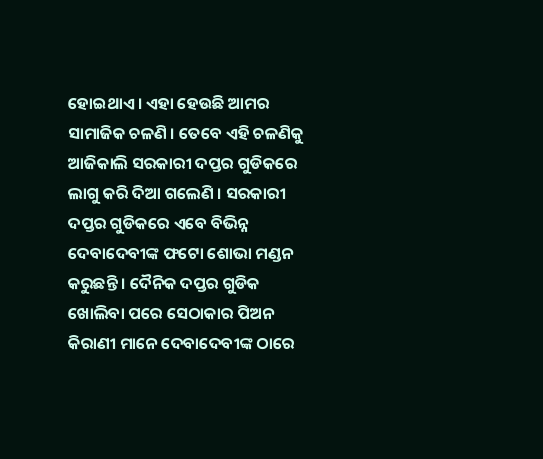ହୋଇଥାଏ । ଏହା ହେଉଛି ଆମର ସାମାଜିକ ଚଳଣି । ତେବେ ଏହି ଚଳଣିକୁ ଆଜିକାଲି ସରକାରୀ ଦପ୍ତର ଗୁଡିକରେ ଲାଗୁ କରି ଦିଆ ଗଲେଣି । ସରକାରୀ ଦପ୍ତର ଗୁଡିକରେ ଏବେ ବିଭିନ୍ନ ଦେବାଦେବୀଙ୍କ ଫଟୋ ଶୋଭା ମଣ୍ଡନ କରୁଛନ୍ତି । ଦୈନିକ ଦପ୍ତର ଗୁଡିକ ଖୋଲିବା ପରେ ସେଠାକାର ପିଅନ କିରାଣୀ ମାନେ ଦେବାଦେବୀଙ୍କ ଠାରେ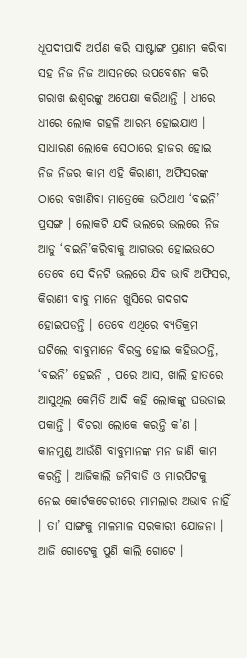ଧୂପଦୀପାଦି ଅର୍ପଣ କରି ସାଷ୍ଟାଙ୍ଗ ପ୍ରଣାମ କରିବା ସହ ନିଜ ନିଜ ଆସନରେ ଉପବେଶନ କରି ଗରାଖ ଈଶ୍ୱରଙ୍କୁ ଅପେକ୍ଷା କରିଥାନ୍ତି । ଧୀରେ ଧୀରେ ଲୋକ ଗହଳି ଆରମ୍ଭ ହୋଇଯାଏ ।
ସାଧାରଣ ଲୋକେ ସେଠାରେ ହାଜର ହୋଇ ନିଜ ନିଜର କାମ ଏହି କିରାଣୀ, ଅଫିସରଙ୍କ ଠାରେ ବଖାଣିବା ମାତ୍ରେକେ ଉଠିଥାଏ ‘ବଇନି’ ପ୍ରସଙ୍ଗ । ଲୋକଟି ଯଦି ଭଲରେ ଭଲରେ ନିଜ ଆଡୁ ‘ବଇନି’କରିବାକୁ ଆଗଭର ହୋଇଉଠେ ତେବେ ସେ ଦିନଟି ଭଲରେ ଯିବ ଭାବି ଅଫିସର, କିରାଣୀ ବାବୁ ମାନେ ଖୁସିରେ ଗଦଗଦ ହୋଇପଡନ୍ତି । ତେବେ ଏଥିରେ ବ୍ୟତିକ୍ରମ ଘଟିଲେ ବାବୁମାନେ ବିରକ୍ତ ହୋଇ କହିଉଠନ୍ତି, ‘ବଇନି’ ହେଇନି , ପରେ ଆସ, ଖାଲି ହାତରେ ଆସୁଥିଲ କେମିତି ଆଦି କହି ଲୋକଙ୍କୁ ଘଉଡାଇ ପକାନ୍ତି । ବିଚରା ଲୋକେ କରନ୍ତି କ’ଣ । କାନମୁଣ୍ଡ ଆଉଁଶି ବାବୁମାନଙ୍କ ମନ ଜାଣି କାମ କରନ୍ତି । ଆଜିକାଲି ଜମିବାଡି ଓ ମାରପିଟକୁ ନେଇ କୋର୍ଟକଚେରୀରେ ମାମଲାର ଅଭାବ ନାହିଁ । ତା’ ସାଙ୍ଗକୁ ମାଳମାଳ ସରକାରୀ ଯୋଜନା । ଆଜି ଗୋଟେକୁ ପୁଣି କାଲି ଗୋଟେ ।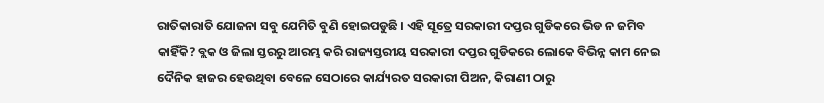ରାତିକାରାତି ଯୋଜନା ସବୁ ଯେମିତି ବୁଣି ହୋଇପଡୁଛି । ଏହି ସୂତ୍ରେ ସରକାରୀ ଦପ୍ତର ଗୁଡିକରେ ଭିଡ ନ ଜମିବ କାହିଁକି? ବ୍ଲକ ଓ ଜିଲା ସ୍ତରରୁ ଆରମ୍ଭ କରି ରାଜ୍ୟସ୍ତରୀୟ ସରକାରୀ ଦପ୍ତର ଗୁଡିକରେ ଲୋକେ ବିଭିନ୍ନ କାମ ନେଇ ଦୈନିକ ହାଜର ହେଉଥିବା ବେଳେ ସେଠାରେ କାର୍ଯ୍ୟରତ ସରକାରୀ ପିଅନ, କିରାଣୀ ଠାରୁ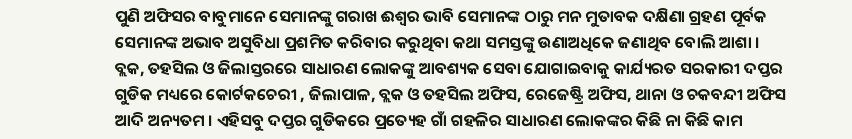ପୁଣି ଅଫିସର ବାବୁମାନେ ସେମାନଙ୍କୁ ଗରାଖ ଈଶ୍ୱର ଭାବି ସେମାନଙ୍କ ଠାରୁ ମନ ମୁତାବକ ଦକ୍ଷିଣା ଗ୍ରହଣ ପୂର୍ବକ ସେମାନଙ୍କ ଅଭାବ ଅସୁବିଧା ପ୍ରଶମିତ କରିବାର କରୁଥିବା କଥା ସମସ୍ତଙ୍କୁ ଉଣାଅଧିକେ ଜଣାଥିବ ବୋଲି ଆଶା ।
ବ୍ଲକ, ତହସିଲ ଓ ଜିଲାସ୍ତରରେ ସାଧାରଣ ଲୋକଙ୍କୁ ଆବଶ୍ୟକ ସେବା ଯୋଗାଇବାକୁ କାର୍ଯ୍ୟରତ ସରକାରୀ ଦପ୍ତର ଗୁଡିକ ମଧ୍ୟରେ କୋର୍ଟକଚେରୀ , ଜିଲାପାଳ, ବ୍ଲକ ଓ ତହସିଲ ଅଫିସ, ରେଜେଷ୍ଟ୍ରି ଅଫିସ, ଥାନା ଓ ଚକବନ୍ଦୀ ଅଫିସ ଆଦି ଅନ୍ୟତମ । ଏହିସବୁ ଦପ୍ତର ଗୁଡିକରେ ପ୍ରତ୍ୟେହ ଗାଁ ଗହଳିର ସାଧାରଣ ଲୋକଙ୍କର କିଛି ନା କିଛି କାମ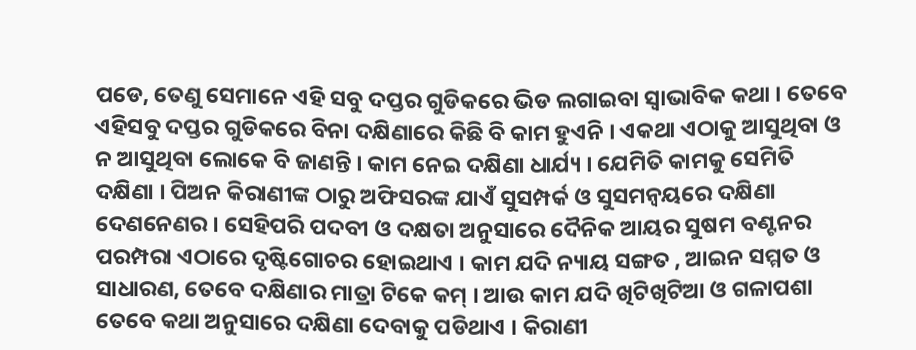ପଡେ, ତେଣୁ ସେମାନେ ଏହି ସବୁ ଦପ୍ତର ଗୁଡିକରେ ଭିଡ ଲଗାଇବା ସ୍ୱାଭାବିକ କଥା । ତେବେ ଏହିସବୁ ଦପ୍ତର ଗୁଡିକରେ ବିନା ଦକ୍ଷିଣାରେ କିଛି ବି କାମ ହୁଏନି । ଏକଥା ଏଠାକୁ ଆସୁଥିବା ଓ ନ ଆସୁଥିବା ଲୋକେ ବି ଜାଣନ୍ତି । କାମ ନେଇ ଦକ୍ଷିଣା ଧାର୍ଯ୍ୟ । ଯେମିତି କାମକୁ ସେମିତି ଦକ୍ଷିଣା । ପିଅନ କିରାଣୀଙ୍କ ଠାରୁ ଅଫିସରଙ୍କ ଯାଏଁ ସୁସମ୍ପର୍କ ଓ ସୁସମନ୍ୱୟରେ ଦକ୍ଷିଣା ଦେଣନେଣର । ସେହିପରି ପଦବୀ ଓ ଦକ୍ଷତା ଅନୁସାରେ ଦୈନିକ ଆୟର ସୁଷମ ବଣ୍ଟନର ପରମ୍ପରା ଏଠାରେ ଦୃଷ୍ଟିଗୋଚର ହୋଇଥାଏ । କାମ ଯଦି ନ୍ୟାୟ ସଙ୍ଗତ , ଆଇନ ସମ୍ମତ ଓ ସାଧାରଣ, ତେବେ ଦକ୍ଷିଣାର ମାତ୍ରା ଟିକେ କମ୍ । ଆଉ କାମ ଯଦି ଖିଟିଖିଟିଆ ଓ ଗଳାପଶା ତେବେ କଥା ଅନୁସାରେ ଦକ୍ଷିଣା ଦେବାକୁ ପଡିଥାଏ । କିରାଣୀ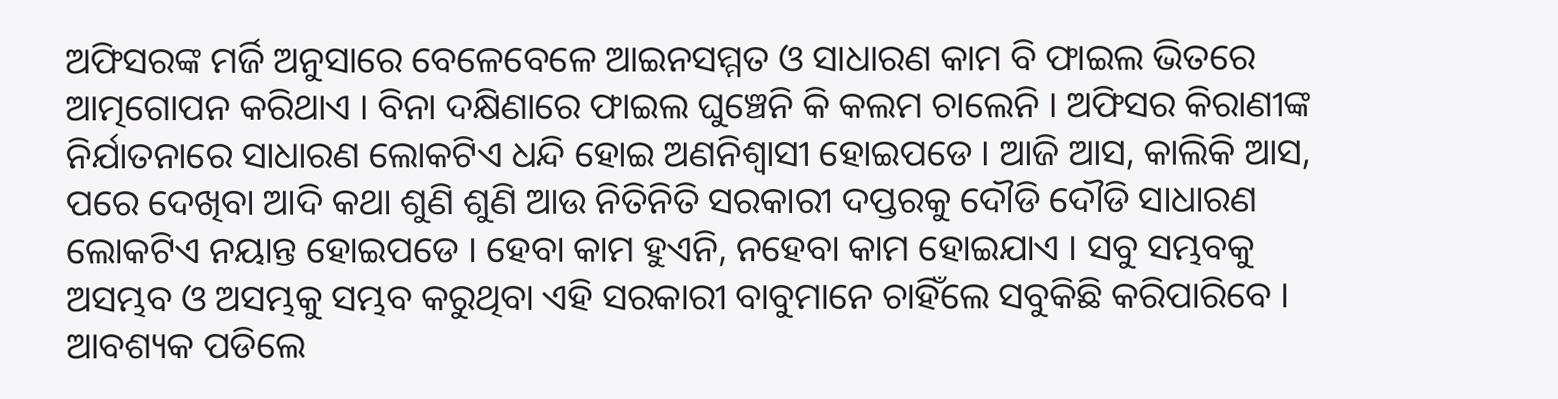ଅଫିସରଙ୍କ ମର୍ଜି ଅନୁସାରେ ବେଳେବେଳେ ଆଇନସମ୍ମତ ଓ ସାଧାରଣ କାମ ବି ଫାଇଲ ଭିତରେ ଆତ୍ମଗୋପନ କରିଥାଏ । ବିନା ଦକ୍ଷିଣାରେ ଫାଇଲ ଘୁଞ୍ଚେନି କି କଲମ ଚାଲେନି । ଅଫିସର କିରାଣୀଙ୍କ ନିର୍ଯାତନାରେ ସାଧାରଣ ଲୋକଟିଏ ଧନ୍ଦି ହୋଇ ଅଣନିଶ୍ୱାସୀ ହୋଇପଡେ । ଆଜି ଆସ, କାଲିକି ଆସ, ପରେ ଦେଖିବା ଆଦି କଥା ଶୁଣି ଶୁଣି ଆଉ ନିତିନିତି ସରକାରୀ ଦପ୍ତରକୁ ଦୌଡି ଦୌଡି ସାଧାରଣ ଲୋକଟିଏ ନୟାନ୍ତ ହୋଇପଡେ । ହେବା କାମ ହୁଏନି, ନହେବା କାମ ହୋଇଯାଏ । ସବୁ ସମ୍ଭବକୁ ଅସମ୍ଭବ ଓ ଅସମ୍ଭକୁ ସମ୍ଭବ କରୁଥିବା ଏହି ସରକାରୀ ବାବୁମାନେ ଚାହିଁଲେ ସବୁକିଛି କରିପାରିବେ । ଆବଶ୍ୟକ ପଡିଲେ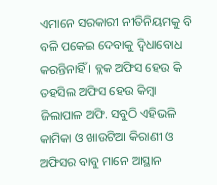ଏମାନେ ସରକାରୀ ନୀତିନିୟମକୁ ବି ବଳି ପକେଇ ଦେବାକୁ ଦ୍ୱିଧାବୋଧ କରନ୍ତିନାହିଁ । ବ୍ଲକ ଅଫିସ ହେଉ କି ତହସିଲ ଅଫିସ ହେଉ କିମ୍ବା ଜିଲାପାଳ ଅଫି. ସବୁଠି ଏହିଭଳି କାମିକା ଓ ଖାଉଟିଆ କିରାଣୀ ଓ ଅଫିସର ବାବୁ ମାନେ ଆସ୍ଥାନ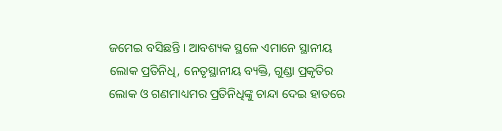ଜମେଇ ବସିଛନ୍ତି । ଆବଶ୍ୟକ ସ୍ଥଳେ ଏମାନେ ସ୍ଥାନୀୟ ଲୋକ ପ୍ରତିନିଧି, ନେତୃସ୍ଥାନୀୟ ବ୍ୟକ୍ତି, ଗୁଣ୍ଡା ପ୍ରକୃତିର ଲୋକ ଓ ଗଣମାଧ୍ୟମର ପ୍ରତିନିଧିଙ୍କୁ ଚାନ୍ଦା ଦେଇ ହାତରେ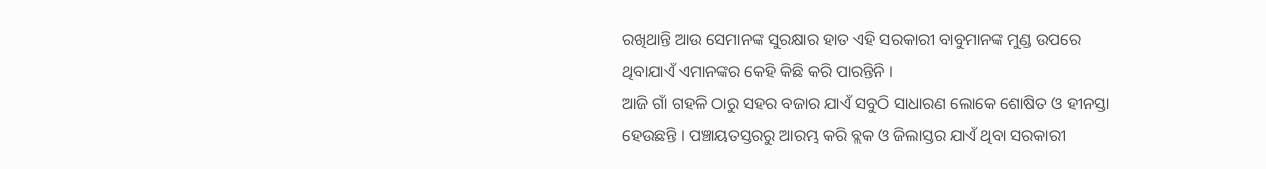ରଖିଥାନ୍ତି ଆଉ ସେମାନଙ୍କ ସୁରକ୍ଷାର ହାତ ଏହି ସରକାରୀ ବାବୁମାନଙ୍କ ମୁଣ୍ଡ ଉପରେ ଥିବାଯାଏଁ ଏମାନଙ୍କର କେହି କିଛି କରି ପାରନ୍ତିନି ।
ଆଜି ଗାଁ ଗହଳି ଠାରୁ ସହର ବଜାର ଯାଏଁ ସବୁଠି ସାଧାରଣ ଲୋକେ ଶୋଷିତ ଓ ହୀନସ୍ତା ହେଉଛନ୍ତି । ପଞ୍ଚାୟତସ୍ତରରୁ ଆରମ୍ଭ କରି ବ୍ଲକ ଓ ଜିଲାସ୍ତର ଯାଏଁ ଥିବା ସରକାରୀ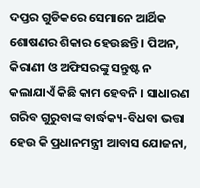ଦପ୍ତର ଗୁଡିକରେ ସେମାନେ ଆର୍ଥିକ ଶୋଷଣର ଶିକାର ହେଉଛନ୍ତି । ପିଅନ, କିରାଣୀ ଓ ଅଫିସରଙ୍କୁ ସନ୍ତୁଷ୍ଟ ନ କଲାଯାଏଁ କିଛି କାମ ହେବନି । ସାଧାରଣ ଗରିବ ଗୁରୁବାଙ୍କ ବାର୍ଦ୍ଧକ୍ୟ-ବିଧବା ଭତ୍ତା ହେଉ କି ପ୍ରଧାନମନ୍ତ୍ରୀ ଆବାସ ଯୋଜନା,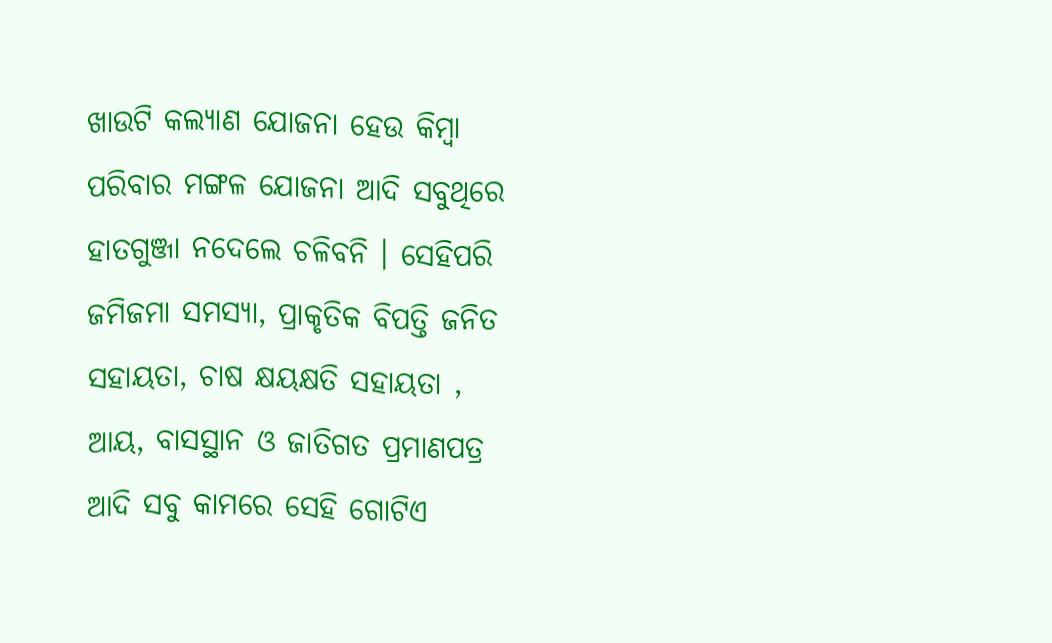ଖାଉଟି କଲ୍ୟାଣ ଯୋଜନା ହେଉ କିମ୍ବା ପରିବାର ମଙ୍ଗଳ ଯୋଜନା ଆଦି ସବୁଥିରେ ହାତଗୁଞ୍ଜା ନଦେଲେ ଚଳିବନି । ସେହିପରି ଜମିଜମା ସମସ୍ୟା, ପ୍ରାକୃତିକ ବିପତ୍ତି ଜନିତ ସହାୟତା, ଚାଷ କ୍ଷୟକ୍ଷତି ସହାୟତା , ଆୟ, ବାସସ୍ଥାନ ଓ ଜାତିଗତ ପ୍ରମାଣପତ୍ର ଆଦି ସବୁ କାମରେ ସେହି ଗୋଟିଏ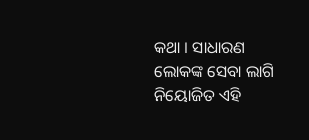କଥା । ସାଧାରଣ ଲୋକଙ୍କ ସେବା ଲାଗି ନିୟୋଜିତ ଏହି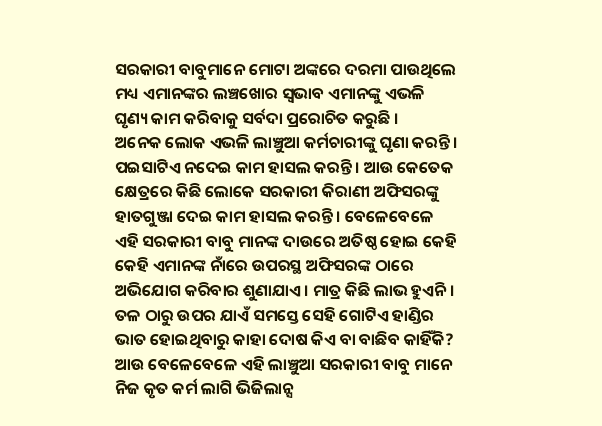ସରକାରୀ ବାବୁମାନେ ମୋଟା ଅଙ୍କରେ ଦରମା ପାଉଥିଲେ ମଧ୍ୟ ଏମାନଙ୍କର ଲଞ୍ଚଖୋର ସ୍ୱଭାବ ଏମାନଙ୍କୁ ଏଭଳି ଘୃଣ୍ୟ କାମ କରିବାକୁ ସର୍ବଦା ପ୍ରରୋଚିତ କରୁଛି ।
ଅନେକ ଲୋକ ଏଭଳି ଲାଞ୍ଚୁଆ କର୍ମଚାରୀଙ୍କୁ ଘୃଣା କରନ୍ତି । ପଇସାଟିଏ ନଦେଇ କାମ ହାସଲ କରନ୍ତି । ଆଉ କେତେକ କ୍ଷେତ୍ରରେ କିଛି ଲୋକେ ସରକାରୀ କିରାଣୀ ଅଫିସରଙ୍କୁ ହାତଗୁଞ୍ଜା ଦେଇ କାମ ହାସଲ କରନ୍ତି । ବେଳେବେଳେ ଏହି ସରକାରୀ ବାବୁ ମାନଙ୍କ ଦାଉରେ ଅତିଷ୍ଠ ହୋଇ କେହି କେହି ଏମାନଙ୍କ ନାଁରେ ଉପରସ୍ଥ ଅଫିସରଙ୍କ ଠାରେ ଅଭିଯୋଗ କରିବାର ଶୁଣାଯାଏ । ମାତ୍ର କିଛି ଲାଭ ହୁଏନି । ତଳ ଠାରୁ ଉପର ଯାଏଁ ସମସ୍ତେ ସେହି ଗୋଟିଏ ହାଣ୍ଡିର ଭାତ ହୋଇଥିବାରୁ କାହା ଦୋଷ କିଏ ବା ବାଛିବ କାହିଁକି? ଆଉ ବେଳେବେଳେ ଏହି ଲାଞ୍ଚୁଆ ସରକାରୀ ବାବୁ ମାନେ ନିଜ କୃତ କର୍ମ ଲାଗି ଭିଜିଲାନ୍ସ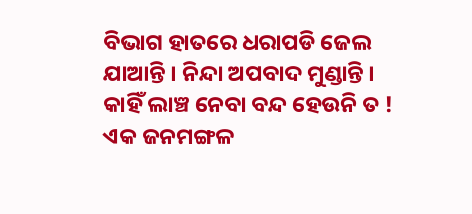ବିଭାଗ ହାତରେ ଧରାପଡି ଜେଲ ଯାଆନ୍ତି । ନିନ୍ଦା ଅପବାଦ ମୁଣ୍ଡାନ୍ତି । କାହିଁ ଲାଞ୍ଚ ନେବା ବନ୍ଦ ହେଉନି ତ ! ଏକ ଜନମଙ୍ଗଳ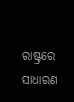ରାଷ୍ଟ୍ରରେ ସାଧାରଣ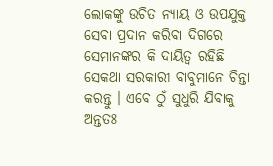ଲୋକଙ୍କୁ ଉଚିତ ନ୍ୟାୟ ଓ ଉପଯୁକ୍ତ ସେବା ପ୍ରଦାନ କରିବା ଦିଗରେ ସେମାନଙ୍କର କି ଦାୟିତ୍ୱ ରହିଛି ସେକଥା ସରକାରୀ ବାବୁମାନେ ଚିନ୍ତା କରନ୍ତୁ । ଏବେ ଠୁଁ ସୁଧୁରି ଯିବାକୁ ଅନ୍ତତଃ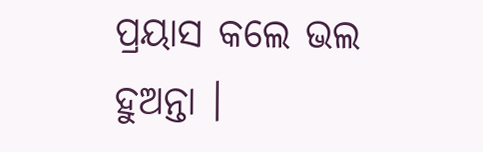ପ୍ରୟାସ କଲେ ଭଲ ହୁଅନ୍ତା ।